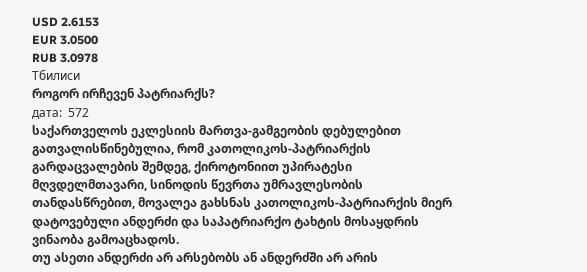USD 2.6153
EUR 3.0500
RUB 3.0978
Тбилиси
როგორ ირჩევენ პატრიარქს?
дата:  572
საქართველოს ეკლესიის მართვა-გამგეობის დებულებით გათვალისწინებულია, რომ კათოლიკოს-პატრიარქის გარდაცვალების შემდეგ, ქიროტონიით უპირატესი მღვდელმთავარი, სინოდის წევრთა უმრავლესობის თანდასწრებით, მოვალეა გახსნას კათოლიკოს-პატრიარქის მიერ დატოვებული ანდერძი და საპატრიარქო ტახტის მოსაყდრის ვინაობა გამოაცხადოს.
თუ ასეთი ანდერძი არ არსებობს ან ანდერძში არ არის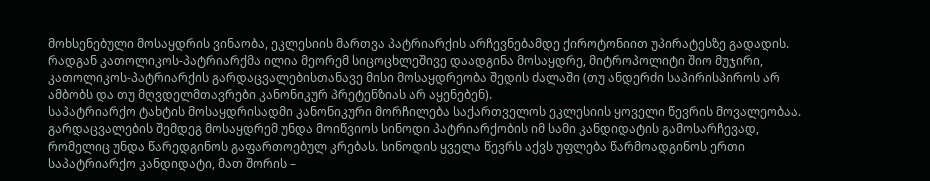მოხსენებული მოსაყდრის ვინაობა, ეკლესიის მართვა პატრიარქის არჩევნებამდე ქიროტონიით უპირატესზე გადადის.
რადგან კათოლიკოს-პატრიარქმა ილია მეორემ სიცოცხლეშივე დაადგინა მოსაყდრე, მიტროპოლიტი შიო მუჯირი, კათოლიკოს-პატრიარქის გარდაცვალებისთანავე მისი მოსაყდრეობა შედის ძალაში (თუ ანდერძი საპირისპიროს არ ამბობს და თუ მღვდელმთავრები კანონიკურ პრეტენზიას არ აყენებენ).
საპატრიარქო ტახტის მოსაყდრისადმი კანონიკური მორჩილება საქართველოს ეკლესიის ყოველი წევრის მოვალეობაა.
გარდაცვალების შემდეგ მოსაყდრემ უნდა მოიწვიოს სინოდი პატრიარქობის იმ სამი კანდიდატის გამოსარჩევად, რომელიც უნდა წარედგინოს გაფართოებულ კრებას. სინოდის ყველა წევრს აქვს უფლება წარმოადგინოს ერთი საპატრიარქო კანდიდატი, მათ შორის –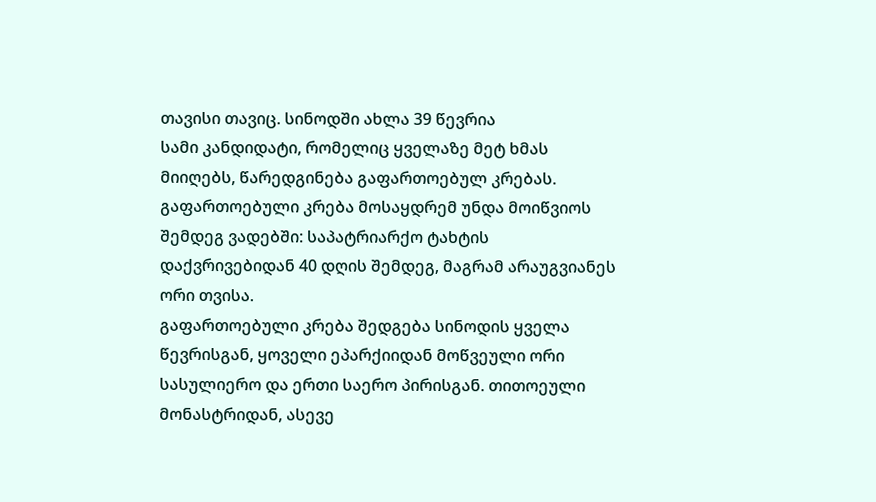თავისი თავიც. სინოდში ახლა 39 წევრია
სამი კანდიდატი, რომელიც ყველაზე მეტ ხმას მიიღებს, წარედგინება გაფართოებულ კრებას. გაფართოებული კრება მოსაყდრემ უნდა მოიწვიოს შემდეგ ვადებში: საპატრიარქო ტახტის დაქვრივებიდან 40 დღის შემდეგ, მაგრამ არაუგვიანეს ორი თვისა.
გაფართოებული კრება შედგება სინოდის ყველა წევრისგან, ყოველი ეპარქიიდან მოწვეული ორი სასულიერო და ერთი საერო პირისგან. თითოეული მონასტრიდან, ასევე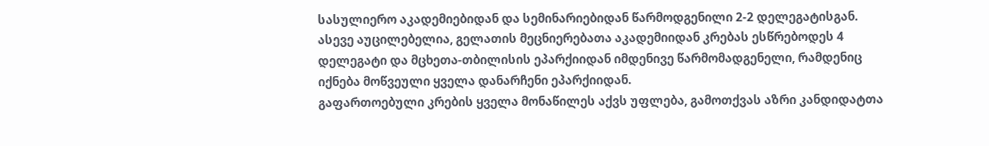სასულიერო აკადემიებიდან და სემინარიებიდან წარმოდგენილი 2-2 დელეგატისგან. ასევე აუცილებელია, გელათის მეცნიერებათა აკადემიიდან კრებას ესწრებოდეს 4 დელეგატი და მცხეთა-თბილისის ეპარქიიდან იმდენივე წარმომადგენელი, რამდენიც იქნება მოწვეული ყველა დანარჩენი ეპარქიიდან.
გაფართოებული კრების ყველა მონაწილეს აქვს უფლება, გამოთქვას აზრი კანდიდატთა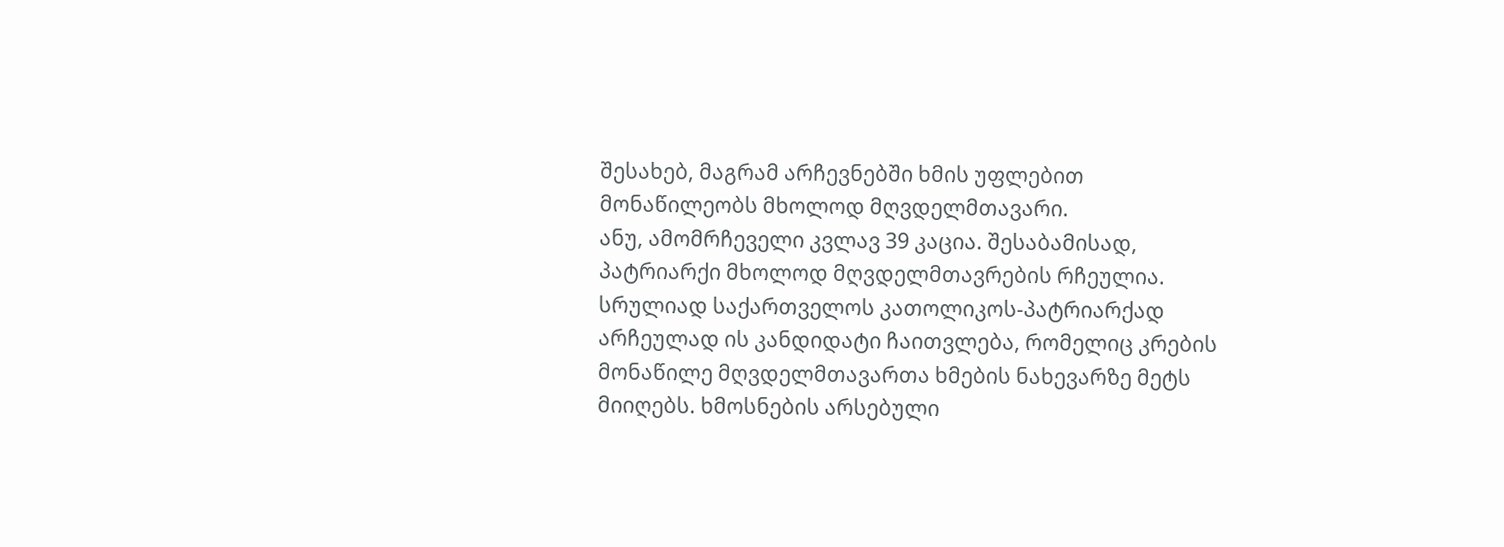შესახებ, მაგრამ არჩევნებში ხმის უფლებით მონაწილეობს მხოლოდ მღვდელმთავარი.
ანუ, ამომრჩეველი კვლავ 39 კაცია. შესაბამისად, პატრიარქი მხოლოდ მღვდელმთავრების რჩეულია.
სრულიად საქართველოს კათოლიკოს-პატრიარქად არჩეულად ის კანდიდატი ჩაითვლება, რომელიც კრების მონაწილე მღვდელმთავართა ხმების ნახევარზე მეტს მიიღებს. ხმოსნების არსებული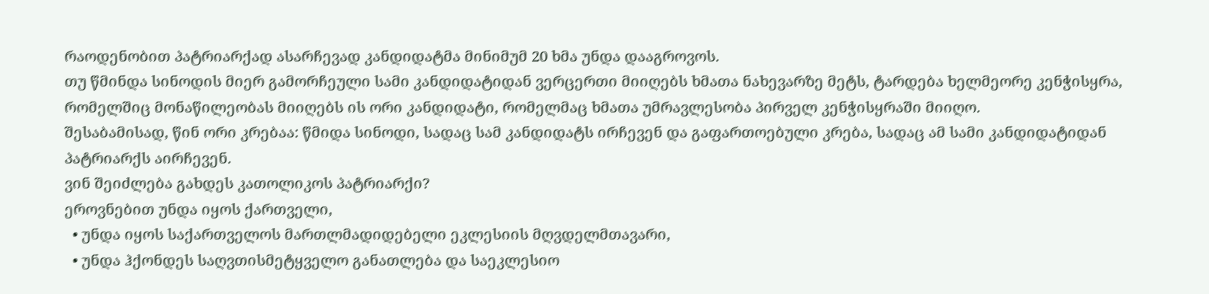რაოდენობით პატრიარქად ასარჩევად კანდიდატმა მინიმუმ 20 ხმა უნდა დააგროვოს.
თუ წმინდა სინოდის მიერ გამორჩეული სამი კანდიდატიდან ვერცერთი მიიღებს ხმათა ნახევარზე მეტს, ტარდება ხელმეორე კენჭისყრა, რომელშიც მონაწილეობას მიიღებს ის ორი კანდიდატი, რომელმაც ხმათა უმრავლესობა პირველ კენჭისყრაში მიიღო.
შესაბამისად, წინ ორი კრებაა: წმიდა სინოდი, სადაც სამ კანდიდატს ირჩევენ და გაფართოებული კრება, სადაც ამ სამი კანდიდატიდან პატრიარქს აირჩევენ.
ვინ შეიძლება გახდეს კათოლიკოს პატრიარქი?
ეროვნებით უნდა იყოს ქართველი,
  • უნდა იყოს საქართველოს მართლმადიდებელი ეკლესიის მღვდელმთავარი,
  • უნდა ჰქონდეს საღვთისმეტყველო განათლება და საეკლესიო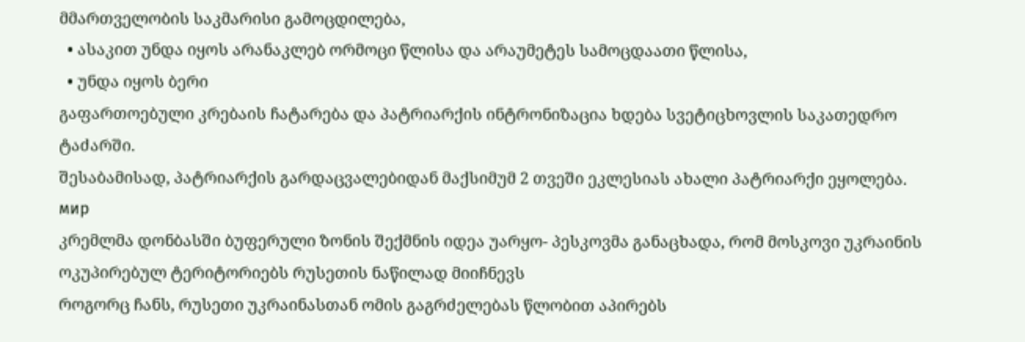მმართველობის საკმარისი გამოცდილება,
  • ასაკით უნდა იყოს არანაკლებ ორმოცი წლისა და არაუმეტეს სამოცდაათი წლისა,
  • უნდა იყოს ბერი
გაფართოებული კრებაის ჩატარება და პატრიარქის ინტრონიზაცია ხდება სვეტიცხოვლის საკათედრო ტაძარში.
შესაბამისად, პატრიარქის გარდაცვალებიდან მაქსიმუმ 2 თვეში ეკლესიას ახალი პატრიარქი ეყოლება.
мир
კრემლმა დონბასში ბუფერული ზონის შექმნის იდეა უარყო- პესკოვმა განაცხადა, რომ მოსკოვი უკრაინის ოკუპირებულ ტერიტორიებს რუსეთის ნაწილად მიიჩნევს
როგორც ჩანს, რუსეთი უკრაინასთან ომის გაგრძელებას წლობით აპირებს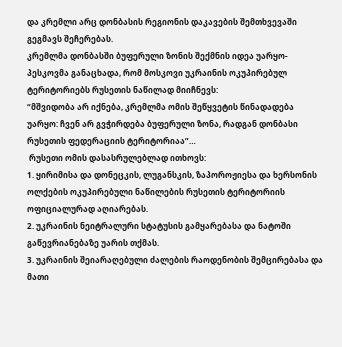და კრემლი არც დონბასის რეგიონის დაკავების შემთხვევაში გეგმავს შეჩერებას.
კრემლმა დონბასში ბუფერული ზონის შექმნის იდეა უარყო- პესკოვმა განაცხადა, რომ მოსკოვი უკრაინის ოკუპირებულ ტერიტორიებს რუსეთის ნაწილად მიიჩნევს:
“მშვიდობა არ იქნება, კრემლმა ომის შეწყვეტის წინადადება უარყო: ჩვენ არ გვჭირდება ბუფერული ზონა, რადგან დონბასი რუსეთის ფედერაციის ტერიტორიაა”…
 რუსეთი ომის დასასრულებლად ითხოვს:
1. ყირიმისა და დონეცკის, ლუგანსკის, ზაპოროჟიესა და ხერსონის ოლქების ოკუპირებული ნაწილების რუსეთის ტერიტორიის ოფიციალურად აღიარებას.
2. უკრაინის ნეიტრალური სტატუსის გამყარებასა და ნატოში გაწევრიანებაზე უარის თქმას.
3. უკრაინის შეიარაღებული ძალების რაოდენობის შემცირებასა და მათი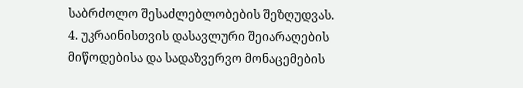საბრძოლო შესაძლებლობების შეზღუდვას.
4. უკრაინისთვის დასავლური შეიარაღების მიწოდებისა და სადაზვერვო მონაცემების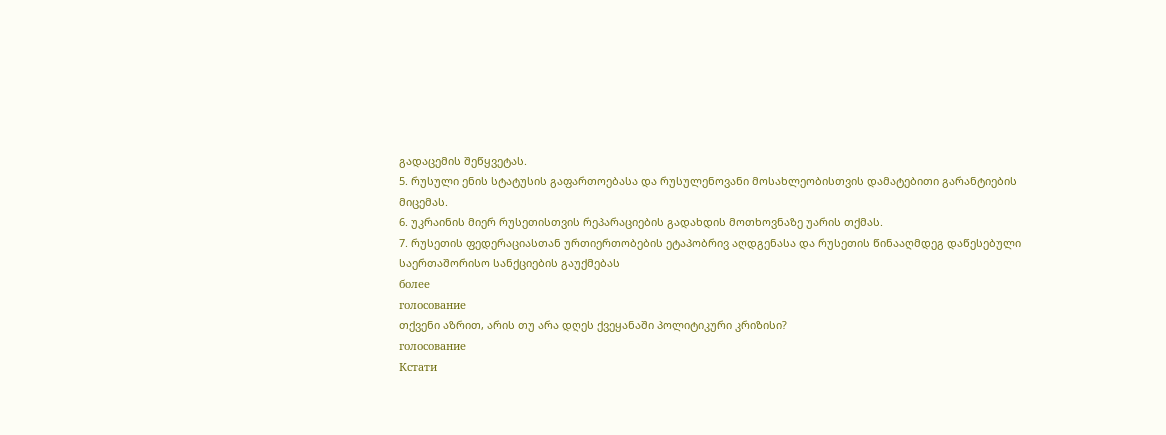გადაცემის შეწყვეტას.
5. რუსული ენის სტატუსის გაფართოებასა და რუსულენოვანი მოსახლეობისთვის დამატებითი გარანტიების მიცემას.
6. უკრაინის მიერ რუსეთისთვის რეპარაციების გადახდის მოთხოვნაზე უარის თქმას.
7. რუსეთის ფედერაციასთან ურთიერთობების ეტაპობრივ აღდგენასა და რუსეთის წინააღმდეგ დაწესებული საერთაშორისო სანქციების გაუქმებას
более
голосование
თქვენი აზრით, არის თუ არა დღეს ქვეყანაში პოლიტიკური კრიზისი?
голосование
Кстати